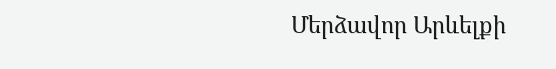Մերձավոր Արևելքի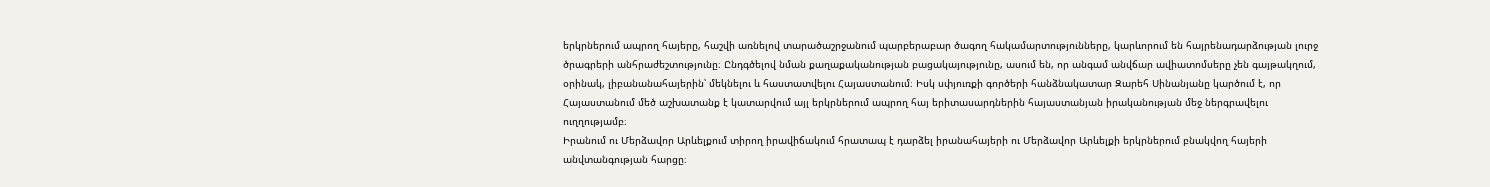երկրներում ապրող հայերը, հաշվի առնելով տարածաշրջանում պարբերաբար ծագող հակամարտությունները, կարևորում են հայրենադարձության լուրջ ծրագրերի անհրաժեշտությունը։ Ընդգծելով նման քաղաքականության բացակայությունը, ասում են, որ անգամ անվճար ավիատոմսերը չեն գայթակղում, օրինակ, լիբանանահայերին՝ մեկնելու և հաստատվելու Հայաստանում։ Իսկ սփյուռքի գործերի հանձնակատար Զարեհ Սինանյանը կարծում է, որ Հայաստանում մեծ աշխատանք է կատարվում այլ երկրներում ապրող հայ երիտասարդներին հայաստանյան իրականության մեջ ներգրավելու ուղղությամբ։
Իրանում ու Մերձավոր Արևելքում տիրող իրավիճակում հրատապ է դարձել իրանահայերի ու Մերձավոր Արևելքի երկրներում բնակվող հայերի անվտանգության հարցը։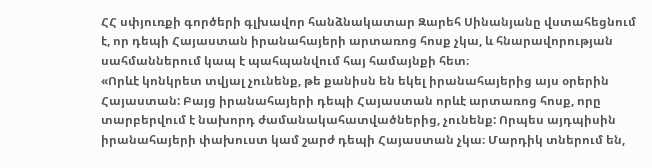ՀՀ սփյուռքի գործերի գլխավոր հանձնակատար Զարեհ Սինանյանը վստահեցնում է, որ դեպի Հայաստան իրանահայերի արտառոց հոսք չկա, և հնարավորության սահմաններում կապ է պահպանվում հայ համայնքի հետ։
«Որևէ կոնկրետ տվյալ չունենք, թե քանիսն են եկել իրանահայերից այս օրերին Հայաստան: Բայց իրանահայերի դեպի Հայաստան որևէ արտառոց հոսք, որը տարբերվում է նախորդ ժամանակահատվածներից, չունենք: Որպես այդպիսին իրանահայերի փախուստ կամ շարժ դեպի Հայաստան չկա։ Մարդիկ տներում են,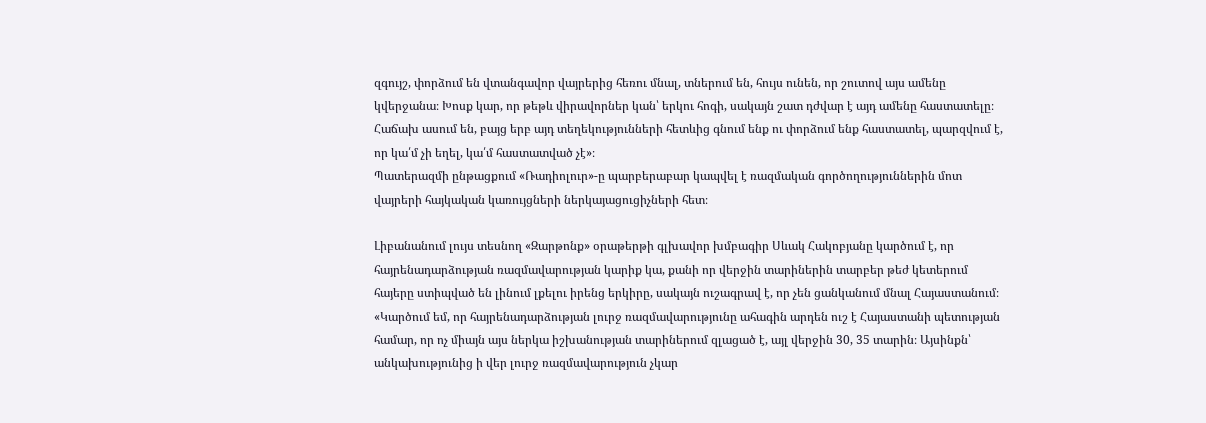զգույշ, փորձում են վտանգավոր վայրերից հեռու մնալ, տներում են, հույս ունեն, որ շուտով այս ամենը կվերջանա։ Խոսք կար, որ թեթև վիրավորներ կան՝ երկու հոգի, սակայն շատ դժվար է այդ ամենը հաստատելը։
Հաճախ ասում են, բայց երբ այդ տեղեկությունների հետևից գնում ենք ու փորձում ենք հաստատել, պարզվում է, որ կա՛մ չի եղել, կա՛մ հաստատված չէ»։
Պատերազմի ընթացքում «Ռադիոլուր»-ը պարբերաբար կապվել է ռազմական գործողություններին մոտ վայրերի հայկական կառույցների ներկայացուցիչների հետ։

Լիբանանում լույս տեսնող «Զարթոնք» օրաթերթի գլխավոր խմբագիր Սևակ Հակոբյանը կարծում է, որ հայրենադարձության ռազմավարության կարիք կա, քանի որ վերջին տարիներին տարբեր թեժ կետերում հայերը ստիպված են լինում լքելու իրենց երկիրը, սակայն ուշագրավ է, որ չեն ցանկանում մնալ Հայաստանում։
«Կարծում եմ, որ հայրենադարձության լուրջ ռազմավարությունը ահագին արդեն ուշ է Հայաստանի պետության համար, որ ոչ միայն այս ներկա իշխանության տարիներում զլացած է, այլ վերջին 30, 35 տարին։ Այսինքն՝ անկախությունից ի վեր լուրջ ռազմավարություն չկար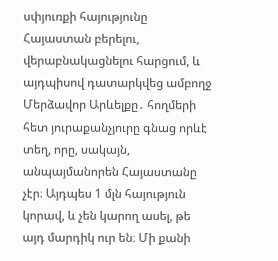սփյուռքի հայությունը Հայաստան բերելու, վերաբնակացնելու հարցում, և այդպիսով դատարկվեց ամբողջ Մերձավոր Արևելքը․ հողմերի հետ յուրաքանչյուրը գնաց որևէ տեղ, որը, սակայն, անպայմանորեն Հայաստանը չէր։ Այդպես 1 մլն հայություն կորավ, և չեն կարող ասել, թե այդ մարդիկ ուր են։ Մի քանի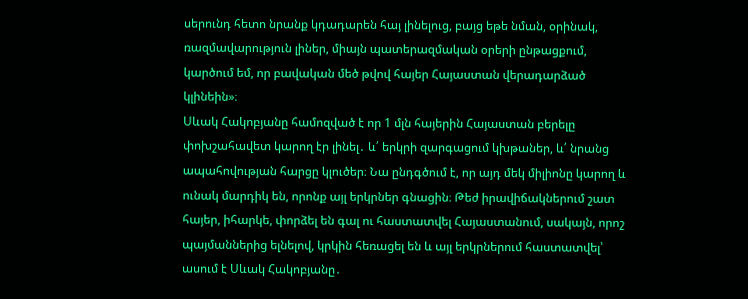սերունդ հետո նրանք կդադարեն հայ լինելուց, բայց եթե նման, օրինակ, ռազմավարություն լիներ, միայն պատերազմական օրերի ընթացքում, կարծում եմ, որ բավական մեծ թվով հայեր Հայաստան վերադարձած կլինեին»։
Սևակ Հակոբյանը համոզված է որ 1 մլն հայերին Հայաստան բերելը փոխշահավետ կարող էր լինել․ և՛ երկրի զարգացում կխթաներ, և՛ նրանց ապահովության հարցը կլուծեր։ Նա ընդգծում է, որ այդ մեկ միլիոնը կարող և ունակ մարդիկ են, որոնք այլ երկրներ գնացին։ Թեժ իրավիճակներում շատ հայեր, իհարկե, փորձել են գալ ու հաստատվել Հայաստանում, սակայն, որոշ պայմաններից ելնելով, կրկին հեռացել են և այլ երկրներում հաստատվել՝ ասում է Սևակ Հակոբյանը․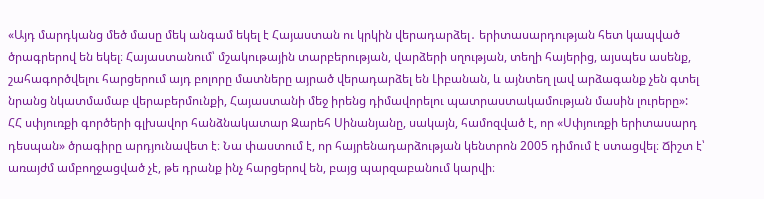«Այդ մարդկանց մեծ մասը մեկ անգամ եկել է Հայաստան ու կրկին վերադարձել․ երիտասարդության հետ կապված ծրագրերով են եկել։ Հայաստանում՝ մշակութային տարբերության, վարձերի սղության, տեղի հայերից, այսպես ասենք, շահագործվելու հարցերում այդ բոլորը մատները այրած վերադարձել են Լիբանան, և այնտեղ լավ արձագանք չեն գտել նրանց նկատմամաբ վերաբերմունքի, Հայաստանի մեջ իրենց դիմավորելու պատրաստակամության մասին լուրերը»:
ՀՀ սփյուռքի գործերի գլխավոր հանձնակատար Զարեհ Սինանյանը, սակայն, համոզված է, որ «Սփյուռքի երիտասարդ դեսպան» ծրագիրը արդյունավետ է։ Նա փաստում է, որ հայրենադարձության կենտրոն 2005 դիմում է ստացվել։ Ճիշտ է՝ առայժմ ամբողջացված չէ, թե դրանք ինչ հարցերով են, բայց պարզաբանում կարվի։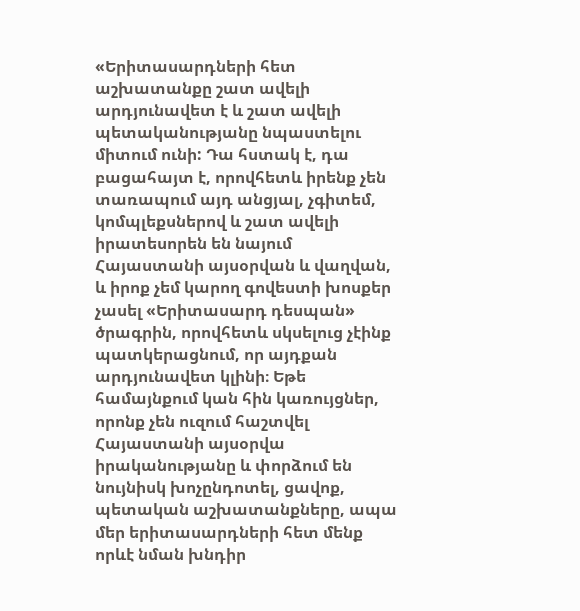«Երիտասարդների հետ աշխատանքը շատ ավելի արդյունավետ է և շատ ավելի պետականությանը նպաստելու միտում ունի: Դա հստակ է, դա բացահայտ է, որովհետև իրենք չեն տառապում այդ անցյալ, չգիտեմ, կոմպլեքսներով և շատ ավելի իրատեսորեն են նայում Հայաստանի այսօրվան և վաղվան, և իրոք չեմ կարող գովեստի խոսքեր չասել «Երիտասարդ դեսպան» ծրագրին, որովհետև սկսելուց չէինք պատկերացնում, որ այդքան արդյունավետ կլինի։ Եթե համայնքում կան հին կառույցներ, որոնք չեն ուզում հաշտվել Հայաստանի այսօրվա իրականությանը և փորձում են նույնիսկ խոչընդոտել, ցավոք, պետական աշխատանքները, ապա մեր երիտասարդների հետ մենք որևէ նման խնդիր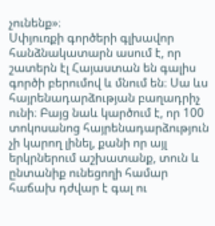չունենք»։
Սփյուռքի գործերի գլխավոր հանձնակատարն ասում է, որ շատերն էլ Հայաստան են գալիս գործի բերումով և մնում են։ Սա ևս հայրենադարձության բաղադրիչ ունի։ Բայց նաև կարծում է, որ 100 տոկոսանոց հայրենադարձություն չի կարող լինել, քանի որ այլ երկրներում աշխատանք, տուն և ընտանիք ունեցողի համար հաճախ դժվար է գալ ու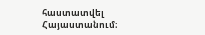հաստատվել Հայաստանում։